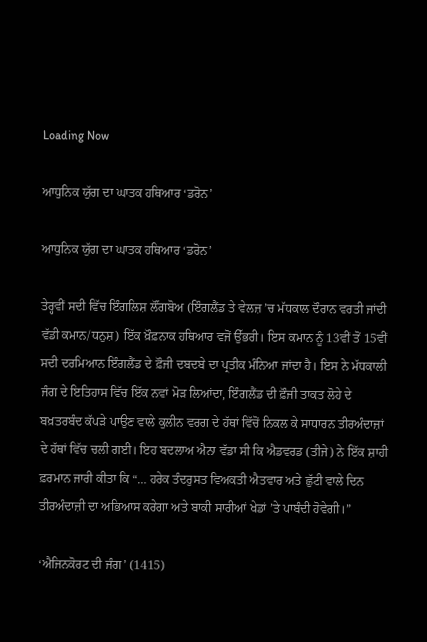Loading Now

ਆਧੁਨਿਕ ਯੁੱਗ ਦਾ ਘਾਤਕ ਹਥਿਆਰ ‘ਡਰੋਨ’

ਆਧੁਨਿਕ ਯੁੱਗ ਦਾ ਘਾਤਕ ਹਥਿਆਰ ‘ਡਰੋਨ’

ਤੇਰ੍ਹਵੀਂ ਸਦੀ ਵਿੱਚ ਇੰਗਲਿਸ਼ ਲੌਂਗਬੋਅ (ਇੰਗਲੈਂਡ ਤੇ ਵੇਲਜ਼ ’ਚ ਮੱਧਕਾਲ ਦੌਰਾਨ ਵਰਤੀ ਜਾਂਦੀ ਵੱਡੀ ਕਮਾਨ/ਧਨੁਸ਼) ਇੱਕ ਖ਼ੌਫ਼ਨਾਕ ਹਥਿਆਰ ਵਜੋਂ ਉੱਭਰੀ। ਇਸ ਕਮਾਨ ਨੂੰ 13ਵੀਂ ਤੋਂ 15ਵੀਂ ਸਦੀ ਦਰਮਿਆਨ ਇੰਗਲੈਂਡ ਦੇ ਫ਼ੌਜੀ ਦਬਦਬੇ ਦਾ ਪ੍ਰਤੀਕ ਮੰਨਿਆ ਜਾਂਦਾ ਹੈ। ਇਸ ਨੇ ਮੱਧਕਾਲੀ ਜੰਗ ਦੇ ਇਤਿਹਾਸ ਵਿੱਚ ਇੱਕ ਨਵਾਂ ਮੋੜ ਲਿਆਂਦਾ, ਇੰਗਲੈਂਡ ਦੀ ਫ਼ੌਜੀ ਤਾਕਤ ਲੋਹੇ ਦੇ ਬਖ਼ਤਰਬੰਦ ਕੱਪੜੇ ਪਾਉਣ ਵਾਲੇ ਕੁਲੀਨ ਵਰਗ ਦੇ ਹੱਥਾਂ ਵਿੱਚੋਂ ਨਿਕਲ ਕੇ ਸਾਧਾਰਨ ਤੀਰਅੰਦਾਜ਼ਾਂ ਦੇ ਹੱਥਾਂ ਵਿੱਚ ਚਲੀ ਗਈ। ਇਹ ਬਦਲਾਅ ਐਨਾ ਵੱਡਾ ਸੀ ਕਿ ਐਡਵਰਡ (ਤੀਜੇ) ਨੇ ਇੱਕ ਸ਼ਾਹੀ ਫ਼ਰਮਾਨ ਜਾਰੀ ਕੀਤਾ ਕਿ “… ਹਰੇਕ ਤੰਦਰੁਸਤ ਵਿਅਕਤੀ ਐਤਵਾਰ ਅਤੇ ਛੁੱਟੀ ਵਾਲੇ ਦਿਨ ਤੀਰਅੰਦਾਜ਼ੀ ਦਾ ਅਭਿਆਸ ਕਰੇਗਾ ਅਤੇ ਬਾਕੀ ਸਾਰੀਆਂ ਖੇਡਾਂ ’ਤੇ ਪਾਬੰਦੀ ਹੋਵੇਗੀ।”

‘ਐਜਿਨਕੋਰਟ ਦੀ ਜੰਗ’ (1415)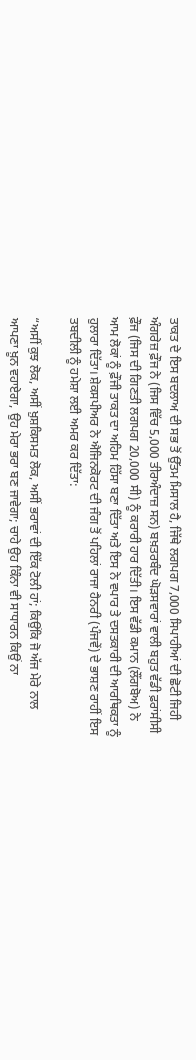ਤਾਕਤ ਦੇ ਇਸ ਬਦਲਾਅ ਦੀ ਸਭ ਤੋਂ ਉੱਤਮ ਮਿਸਾਲ ਹੈ, ਜਿੱਥੇ ਲਗਪਗ 7,000 ਸਿਪਾਹੀਆਂ ਦੀ ਛੋਟੀ ਜਿਹੀ ਅੰਗਰੇਜ਼ ਫ਼ੌਜ ਨੇ (ਜਿਸ ਵਿੱਚ 5,000 ਤੀਰਅੰਦਾਜ਼ ਸਨ) ਬਖ਼ਤਰਬੰਦ ਘੋੜਸਵਾਰਾਂ ਵਾਲੀ ਬਹੁਤ ਵੱਡੀ ਫ਼ਰਾਂਸੀਸੀ ਫ਼ੌਜ (ਜਿਸ ਦੀ ਗਿਣਤੀ ਲਗਪਗ 20,000 ਸੀ) ਨੂੰ ਕਰਾਰੀ ਹਾਰ ਦਿੱਤੀ। ਇਸ ਵੱਡੀ ਕਮਾਨ (ਲੌਂਗਬੋਅ) ਨੇ ਆਮ ਲੋਕਾਂ ਨੂੰ ਫ਼ੌਜੀ ਤਾਕਤ ਦਾ ਅਹਿਮ ਹਿੱਸਾ ਬਣਾ ਦਿੱਤਾ ਅਤੇ ਇਸ ਨੇ ਵਪਾਰ ਤੇ ਦਸਤਕਾਰੀ ਦੀ ਆਰਥਿਕਤਾ ਨੂੰ ਹੁਲਾਰਾ ਦਿੱਤਾ। ਸ਼ੇਕਸਪੀਅਰ ਨੇ ਐਜਿਨਕੋਰਟ ਦੀ ਜੰਗ ਤੋਂ ਪਹਿਲਾਂ ਰਾਜਾ ਹੈਨਰੀ (ਪੰਜਵੇਂ) ਦੇ ਭਾਸ਼ਣ ਰਾਹੀਂ ਇਸ ਤਬਦੀਲੀ ਨੂੰ ਹਮੇਸ਼ਾ ਲਈ ਅਮਰ ਕਰ ਦਿੱਤਾ:

“ਅਸੀਂ ਕੁਝ ਲੋਕ, ਅਸੀਂ ਖ਼ੁਸ਼ਕਿਸਮਤ ਲੋਕ, ਅਸੀਂ ਭਰਾਵਾਂ ਦੀ ਇੱਕ ਟੋਲੀ ਹਾਂ; ਕਿਉਂਕਿ ਜੋ ਅੱਜ ਮੇਰੇ ਨਾਲ ਆਪਣਾ ਖ਼ੂਨ ਵਹਾਏਗਾ, ਉਹ ਮੇਰਾ ਭਰਾ ਬਣ ਜਾਵੇਗਾ; ਚਾਹੇ ਉਹ ਕਿੰਨਾ ਵੀ ਸਾਧਾਰਨ ਕਿਉਂ ਨਾ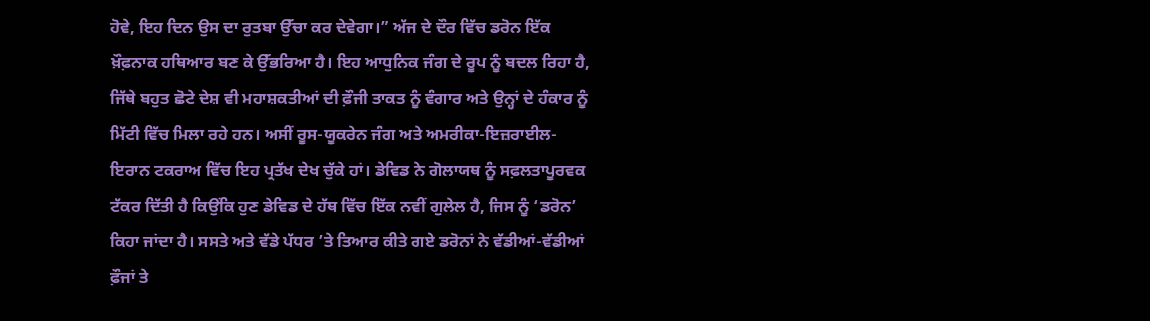ਹੋਵੇ, ਇਹ ਦਿਨ ਉਸ ਦਾ ਰੁਤਬਾ ਉੱਚਾ ਕਰ ਦੇਵੇਗਾ।” ਅੱਜ ਦੇ ਦੌਰ ਵਿੱਚ ਡਰੋਨ ਇੱਕ ਖ਼ੌਫ਼ਨਾਕ ਹਥਿਆਰ ਬਣ ਕੇ ਉੱਭਰਿਆ ਹੈ। ਇਹ ਆਧੁਨਿਕ ਜੰਗ ਦੇ ਰੂਪ ਨੂੰ ਬਦਲ ਰਿਹਾ ਹੈ, ਜਿੱਥੇ ਬਹੁਤ ਛੋਟੇ ਦੇਸ਼ ਵੀ ਮਹਾਸ਼ਕਤੀਆਂ ਦੀ ਫ਼ੌਜੀ ਤਾਕਤ ਨੂੰ ਵੰਗਾਰ ਅਤੇ ਉਨ੍ਹਾਂ ਦੇ ਹੰਕਾਰ ਨੂੰ ਮਿੱਟੀ ਵਿੱਚ ਮਿਲਾ ਰਹੇ ਹਨ। ਅਸੀਂ ਰੂਸ-ਯੂਕਰੇਨ ਜੰਗ ਅਤੇ ਅਮਰੀਕਾ-ਇਜ਼ਰਾਈਲ-ਇਰਾਨ ਟਕਰਾਅ ਵਿੱਚ ਇਹ ਪ੍ਰਤੱਖ ਦੇਖ ਚੁੱਕੇ ਹਾਂ। ਡੇਵਿਡ ਨੇ ਗੋਲਾਯਥ ਨੂੰ ਸਫ਼ਲਤਾਪੂਰਵਕ ਟੱਕਰ ਦਿੱਤੀ ਹੈ ਕਿਉਂਕਿ ਹੁਣ ਡੇਵਿਡ ਦੇ ਹੱਥ ਵਿੱਚ ਇੱਕ ਨਵੀਂ ਗੁਲੇਲ ਹੈ, ਜਿਸ ਨੂੰ ‘ਡਰੋਨ’ ਕਿਹਾ ਜਾਂਦਾ ਹੈ। ਸਸਤੇ ਅਤੇ ਵੱਡੇ ਪੱਧਰ ’ਤੇ ਤਿਆਰ ਕੀਤੇ ਗਏ ਡਰੋਨਾਂ ਨੇ ਵੱਡੀਆਂ-ਵੱਡੀਆਂ ਫ਼ੌਜਾਂ ਤੇ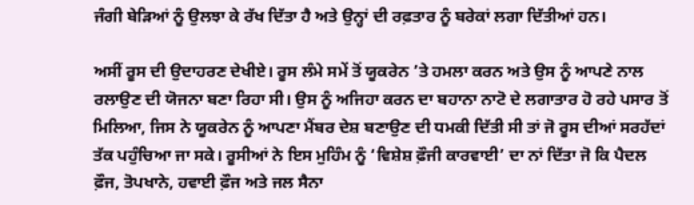ਜੰਗੀ ਬੇੜਿਆਂ ਨੂੰ ਉਲਝਾ ਕੇ ਰੱਖ ਦਿੱਤਾ ਹੈ ਅਤੇ ਉਨ੍ਹਾਂ ਦੀ ਰਫ਼ਤਾਰ ਨੂੰ ਬਰੇਕਾਂ ਲਗਾ ਦਿੱਤੀਆਂ ਹਨ।

ਅਸੀਂ ਰੂਸ ਦੀ ਉਦਾਹਰਣ ਦੇਖੀਏ। ਰੂਸ ਲੰਮੇ ਸਮੇਂ ਤੋਂ ਯੂਕਰੇਨ ’ਤੇ ਹਮਲਾ ਕਰਨ ਅਤੇ ਉਸ ਨੂੰ ਆਪਣੇ ਨਾਲ ਰਲਾਉਣ ਦੀ ਯੋਜਨਾ ਬਣਾ ਰਿਹਾ ਸੀ। ਉਸ ਨੂੰ ਅਜਿਹਾ ਕਰਨ ਦਾ ਬਹਾਨਾ ਨਾਟੋ ਦੇ ਲਗਾਤਾਰ ਹੋ ਰਹੇ ਪਸਾਰ ਤੋਂ ਮਿਲਿਆ, ਜਿਸ ਨੇ ਯੂਕਰੇਨ ਨੂੰ ਆਪਣਾ ਮੈਂਬਰ ਦੇਸ਼ ਬਣਾਉਣ ਦੀ ਧਮਕੀ ਦਿੱਤੀ ਸੀ ਤਾਂ ਜੋ ਰੂਸ ਦੀਆਂ ਸਰਹੱਦਾਂ ਤੱਕ ਪਹੁੰਚਿਆ ਜਾ ਸਕੇ। ਰੂਸੀਆਂ ਨੇ ਇਸ ਮੁਹਿੰਮ ਨੂੰ ‘ਵਿਸ਼ੇਸ਼ ਫ਼ੌਜੀ ਕਾਰਵਾਈ’ ਦਾ ਨਾਂ ਦਿੱਤਾ ਜੋ ਕਿ ਪੈਦਲ ਫ਼ੌਜ, ਤੋਪਖਾਨੇ, ਹਵਾਈ ਫ਼ੌਜ ਅਤੇ ਜਲ ਸੈਨਾ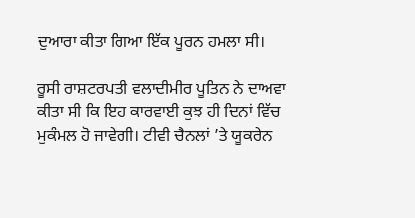ਦੁਆਰਾ ਕੀਤਾ ਗਿਆ ਇੱਕ ਪੂਰਨ ਹਮਲਾ ਸੀ।

ਰੂਸੀ ਰਾਸ਼ਟਰਪਤੀ ਵਲਾਦੀਮੀਰ ਪੂਤਿਨ ਨੇ ਦਾਅਵਾ ਕੀਤਾ ਸੀ ਕਿ ਇਹ ਕਾਰਵਾਈ ਕੁਝ ਹੀ ਦਿਨਾਂ ਵਿੱਚ ਮੁਕੰਮਲ ਹੋ ਜਾਵੇਗੀ। ਟੀਵੀ ਚੈਨਲਾਂ ’ਤੇ ਯੂਕਰੇਨ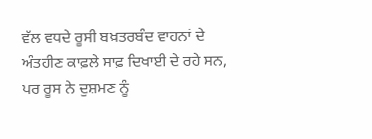ਵੱਲ ਵਧਦੇ ਰੂਸੀ ਬਖ਼ਤਰਬੰਦ ਵਾਹਨਾਂ ਦੇ ਅੰਤਹੀਣ ਕਾਫ਼ਲੇ ਸਾਫ਼ ਦਿਖਾਈ ਦੇ ਰਹੇ ਸਨ, ਪਰ ਰੂਸ ਨੇ ਦੁਸ਼ਮਣ ਨੂੰ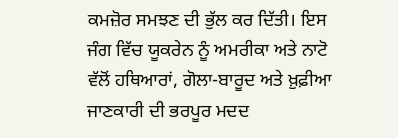ਕਮਜ਼ੋਰ ਸਮਝਣ ਦੀ ਭੁੱਲ ਕਰ ਦਿੱਤੀ। ਇਸ ਜੰਗ ਵਿੱਚ ਯੂਕਰੇਨ ਨੂੰ ਅਮਰੀਕਾ ਅਤੇ ਨਾਟੋ ਵੱਲੋਂ ਹਥਿਆਰਾਂ, ਗੋਲਾ-ਬਾਰੂਦ ਅਤੇ ਖ਼ੁਫ਼ੀਆ ਜਾਣਕਾਰੀ ਦੀ ਭਰਪੂਰ ਮਦਦ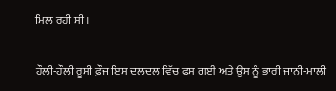ਮਿਲ ਰਹੀ ਸੀ।

ਹੌਲੀ-ਹੌਲੀ ਰੂਸੀ ਫ਼ੌਜ ਇਸ ਦਲਦਲ ਵਿੱਚ ਫਸ ਗਈ ਅਤੇ ਉਸ ਨੂੰ ਭਾਰੀ ਜਾਨੀ-ਮਾਲੀ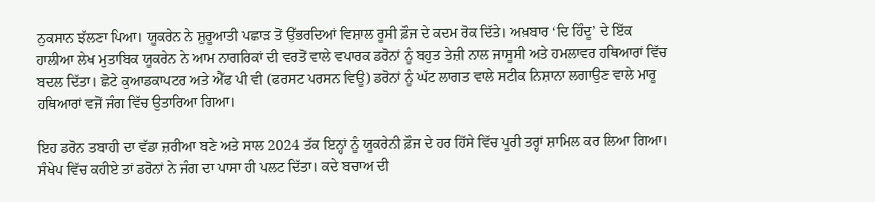ਨੁਕਸਾਨ ਝੱਲਣਾ ਪਿਆ। ਯੂਕਰੇਨ ਨੇ ਸ਼ੁਰੂਆਤੀ ਪਛਾੜ ਤੋਂ ਉੱਭਰਦਿਆਂ ਵਿਸ਼ਾਲ ਰੂਸੀ ਫ਼ੌਜ ਦੇ ਕਦਮ ਰੋਕ ਦਿੱਤੇ। ਅਖ਼ਬਾਰ ‘ਦਿ ਹਿੰਦੂ’ ਦੇ ਇੱਕ ਹਾਲੀਆ ਲੇਖ ਮੁਤਾਬਿਕ ਯੂਕਰੇਨ ਨੇ ਆਮ ਨਾਗਰਿਕਾਂ ਦੀ ਵਰਤੋਂ ਵਾਲੇ ਵਪਾਰਕ ਡਰੋਨਾਂ ਨੂੰ ਬਹੁਤ ਤੇਜ਼ੀ ਨਾਲ ਜਾਸੂਸੀ ਅਤੇ ਹਮਲਾਵਰ ਹਥਿਆਰਾਂ ਵਿੱਚ ਬਦਲ ਦਿੱਤਾ। ਛੋਟੇ ਕੁਆਡਕਾਪਟਰ ਅਤੇ ਐੱਫ ਪੀ ਵੀ (ਫਰਸਟ ਪਰਸਨ ਵਿਊ) ਡਰੋਨਾਂ ਨੂੰ ਘੱਟ ਲਾਗਤ ਵਾਲੇ ਸਟੀਕ ਨਿਸ਼ਾਨਾ ਲਗਾਉਣ ਵਾਲੇ ਮਾਰੂ ਹਥਿਆਰਾਂ ਵਜੋਂ ਜੰਗ ਵਿੱਚ ਉਤਾਰਿਆ ਗਿਆ।

ਇਹ ਡਰੋਨ ਤਬਾਹੀ ਦਾ ਵੱਡਾ ਜ਼ਰੀਆ ਬਣੇ ਅਤੇ ਸਾਲ 2024 ਤੱਕ ਇਨ੍ਹਾਂ ਨੂੰ ਯੂਕਰੇਨੀ ਫ਼ੌਜ ਦੇ ਹਰ ਹਿੱਸੇ ਵਿੱਚ ਪੂਰੀ ਤਰ੍ਹਾਂ ਸ਼ਾਮਿਲ ਕਰ ਲਿਆ ਗਿਆ। ਸੰਖੇਪ ਵਿੱਚ ਕਹੀਏ ਤਾਂ ਡਰੋਨਾਂ ਨੇ ਜੰਗ ਦਾ ਪਾਸਾ ਹੀ ਪਲਟ ਦਿੱਤਾ। ਕਦੇ ਬਚਾਅ ਦੀ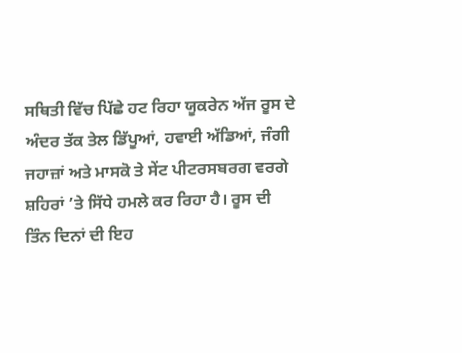ਸਥਿਤੀ ਵਿੱਚ ਪਿੱਛੇ ਹਟ ਰਿਹਾ ਯੂਕਰੇਨ ਅੱਜ ਰੂਸ ਦੇ ਅੰਦਰ ਤੱਕ ਤੇਲ ਡਿੱਪੂਆਂ, ਹਵਾਈ ਅੱਡਿਆਂ, ਜੰਗੀ ਜਹਾਜ਼ਾਂ ਅਤੇ ਮਾਸਕੋ ਤੇ ਸੇਂਟ ਪੀਟਰਸਬਰਗ ਵਰਗੇ ਸ਼ਹਿਰਾਂ ’ਤੇ ਸਿੱਧੇ ਹਮਲੇ ਕਰ ਰਿਹਾ ਹੈ। ਰੂਸ ਦੀ ਤਿੰਨ ਦਿਨਾਂ ਦੀ ਇਹ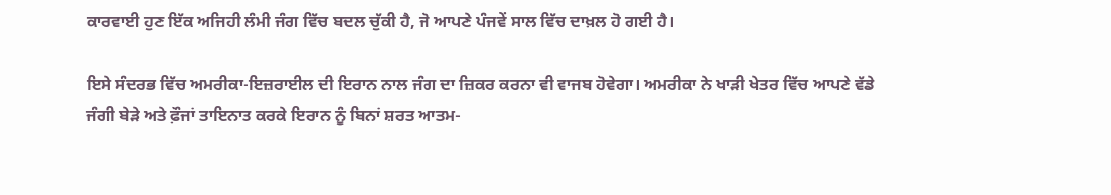ਕਾਰਵਾਈ ਹੁਣ ਇੱਕ ਅਜਿਹੀ ਲੰਮੀ ਜੰਗ ਵਿੱਚ ਬਦਲ ਚੁੱਕੀ ਹੈ, ਜੋ ਆਪਣੇ ਪੰਜਵੇਂ ਸਾਲ ਵਿੱਚ ਦਾਖ਼ਲ ਹੋ ਗਈ ਹੈ।

ਇਸੇ ਸੰਦਰਭ ਵਿੱਚ ਅਮਰੀਕਾ-ਇਜ਼ਰਾਈਲ ਦੀ ਇਰਾਨ ਨਾਲ ਜੰਗ ਦਾ ਜ਼ਿਕਰ ਕਰਨਾ ਵੀ ਵਾਜਬ ਹੋਵੇਗਾ। ਅਮਰੀਕਾ ਨੇ ਖਾੜੀ ਖੇਤਰ ਵਿੱਚ ਆਪਣੇ ਵੱਡੇ ਜੰਗੀ ਬੇੜੇ ਅਤੇ ਫ਼ੌਜਾਂ ਤਾਇਨਾਤ ਕਰਕੇ ਇਰਾਨ ਨੂੰ ਬਿਨਾਂ ਸ਼ਰਤ ਆਤਮ-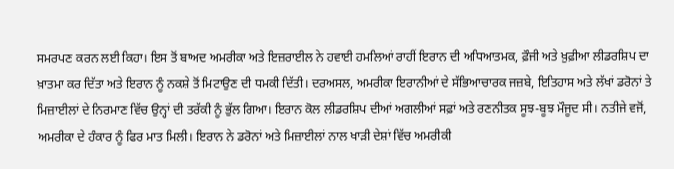ਸਮਰਪਣ ਕਰਨ ਲਈ ਕਿਹਾ। ਇਸ ਤੋਂ ਬਾਅਦ ਅਮਰੀਕਾ ਅਤੇ ਇਜ਼ਰਾਈਲ ਨੇ ਹਵਾਈ ਹਮਲਿਆਂ ਰਾਹੀਂ ਇਰਾਨ ਦੀ ਅਧਿਆਤਮਕ, ਫ਼ੌਜੀ ਅਤੇ ਖ਼ੁਫ਼ੀਆ ਲੀਡਰਸ਼ਿਪ ਦਾ ਖ਼ਾਤਮਾ ਕਰ ਦਿੱਤਾ ਅਤੇ ਇਰਾਨ ਨੂੰ ਨਕਸ਼ੇ ਤੋਂ ਮਿਟਾਉਣ ਦੀ ਧਮਕੀ ਦਿੱਤੀ। ਦਰਅਸਲ, ਅਮਰੀਕਾ ਇਰਾਨੀਆਂ ਦੇ ਸੱਭਿਆਚਾਰਕ ਜਜ਼ਬੇ, ਇਤਿਹਾਸ ਅਤੇ ਲੱਖਾਂ ਡਰੋਨਾਂ ਤੇ ਮਿਜ਼ਾਈਲਾਂ ਦੇ ਨਿਰਮਾਣ ਵਿੱਚ ਉਨ੍ਹਾਂ ਦੀ ਤਰੱਕੀ ਨੂੰ ਭੁੱਲ ਗਿਆ। ਇਰਾਨ ਕੋਲ ਲੀਡਰਸ਼ਿਪ ਦੀਆਂ ਅਗਲੀਆਂ ਸਫ਼ਾਂ ਅਤੇ ਰਣਨੀਤਕ ਸੂਝ-ਬੂਝ ਮੌਜੂਦ ਸੀ। ਨਤੀਜੇ ਵਜੋਂ, ਅਮਰੀਕਾ ਦੇ ਹੰਕਾਰ ਨੂੰ ਫਿਰ ਮਾਤ ਮਿਲੀ। ਇਰਾਨ ਨੇ ਡਰੋਨਾਂ ਅਤੇ ਮਿਜ਼ਾਈਲਾਂ ਨਾਲ ਖਾੜੀ ਦੇਸ਼ਾਂ ਵਿੱਚ ਅਮਰੀਕੀ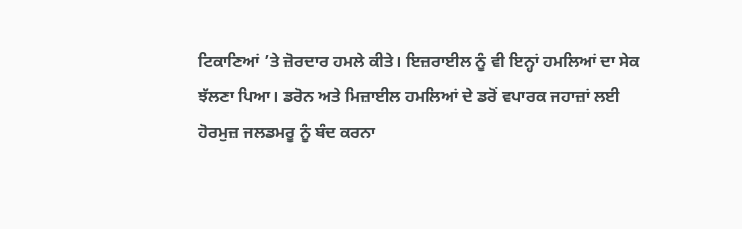ਟਿਕਾਣਿਆਂ ’ਤੇ ਜ਼ੋਰਦਾਰ ਹਮਲੇ ਕੀਤੇ। ਇਜ਼ਰਾਈਲ ਨੂੰ ਵੀ ਇਨ੍ਹਾਂ ਹਮਲਿਆਂ ਦਾ ਸੇਕ ਝੱਲਣਾ ਪਿਆ। ਡਰੋਨ ਅਤੇ ਮਿਜ਼ਾਈਲ ਹਮਲਿਆਂ ਦੇ ਡਰੋਂ ਵਪਾਰਕ ਜਹਾਜ਼ਾਂ ਲਈ ਹੋਰਮੁਜ਼ ਜਲਡਮਰੂ ਨੂੰ ਬੰਦ ਕਰਨਾ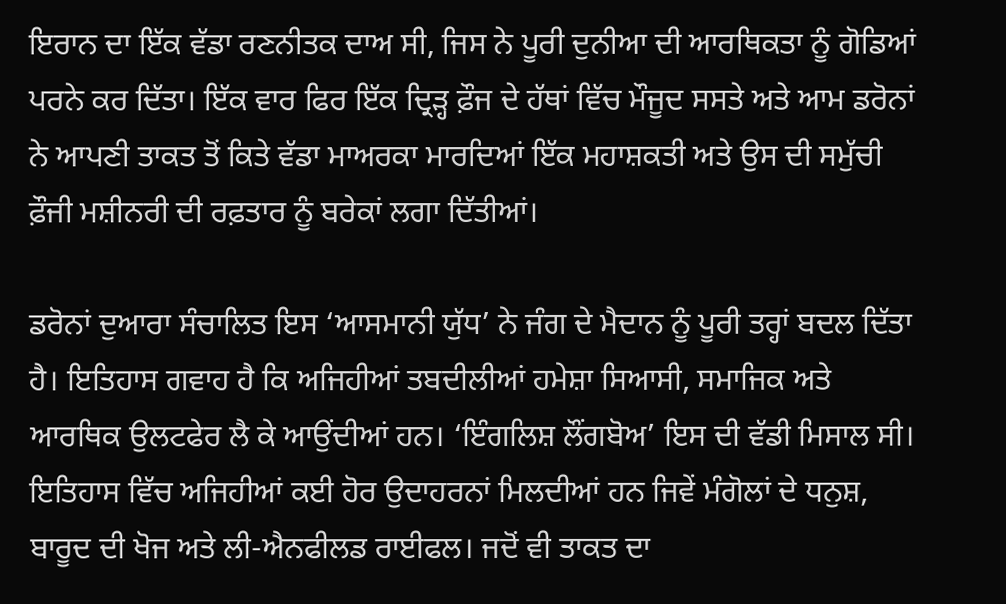ਇਰਾਨ ਦਾ ਇੱਕ ਵੱਡਾ ਰਣਨੀਤਕ ਦਾਅ ਸੀ, ਜਿਸ ਨੇ ਪੂਰੀ ਦੁਨੀਆ ਦੀ ਆਰਥਿਕਤਾ ਨੂੰ ਗੋਡਿਆਂ ਪਰਨੇ ਕਰ ਦਿੱਤਾ। ਇੱਕ ਵਾਰ ਫਿਰ ਇੱਕ ਦ੍ਰਿੜ੍ਹ ਫ਼ੌਜ ਦੇ ਹੱਥਾਂ ਵਿੱਚ ਮੌਜੂਦ ਸਸਤੇ ਅਤੇ ਆਮ ਡਰੋਨਾਂ ਨੇ ਆਪਣੀ ਤਾਕਤ ਤੋਂ ਕਿਤੇ ਵੱਡਾ ਮਾਅਰਕਾ ਮਾਰਦਿਆਂ ਇੱਕ ਮਹਾਸ਼ਕਤੀ ਅਤੇ ਉਸ ਦੀ ਸਮੁੱਚੀ ਫ਼ੌਜੀ ਮਸ਼ੀਨਰੀ ਦੀ ਰਫ਼ਤਾਰ ਨੂੰ ਬਰੇਕਾਂ ਲਗਾ ਦਿੱਤੀਆਂ।

ਡਰੋਨਾਂ ਦੁਆਰਾ ਸੰਚਾਲਿਤ ਇਸ ‘ਆਸਮਾਨੀ ਯੁੱਧ’ ਨੇ ਜੰਗ ਦੇ ਮੈਦਾਨ ਨੂੰ ਪੂਰੀ ਤਰ੍ਹਾਂ ਬਦਲ ਦਿੱਤਾ ਹੈ। ਇਤਿਹਾਸ ਗਵਾਹ ਹੈ ਕਿ ਅਜਿਹੀਆਂ ਤਬਦੀਲੀਆਂ ਹਮੇਸ਼ਾ ਸਿਆਸੀ, ਸਮਾਜਿਕ ਅਤੇ ਆਰਥਿਕ ਉਲਟਫੇਰ ਲੈ ਕੇ ਆਉਂਦੀਆਂ ਹਨ। ‘ਇੰਗਲਿਸ਼ ਲੌਂਗਬੋਅ’ ਇਸ ਦੀ ਵੱਡੀ ਮਿਸਾਲ ਸੀ। ਇਤਿਹਾਸ ਵਿੱਚ ਅਜਿਹੀਆਂ ਕਈ ਹੋਰ ਉਦਾਹਰਨਾਂ ਮਿਲਦੀਆਂ ਹਨ ਜਿਵੇਂ ਮੰਗੋਲਾਂ ਦੇ ਧਨੁਸ਼, ਬਾਰੂਦ ਦੀ ਖੋਜ ਅਤੇ ਲੀ-ਐਨਫੀਲਡ ਰਾਈਫਲ। ਜਦੋਂ ਵੀ ਤਾਕਤ ਦਾ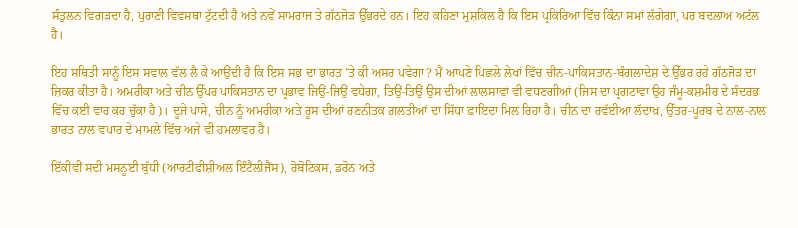ਸੰਤੁਲਨ ਵਿਗੜਦਾ ਹੈ, ਪੁਰਾਣੀ ਵਿਵਸਥਾ ਟੁੱਟਦੀ ਹੈ ਅਤੇ ਨਵੇਂ ਸਾਮਰਾਜ ਤੇ ਗੱਠਜੋੜ ਉੱਭਰਦੇ ਹਨ। ਇਹ ਕਹਿਣਾ ਮੁਸ਼ਕਿਲ ਹੈ ਕਿ ਇਸ ਪ੍ਰਕਿਰਿਆ ਵਿੱਚ ਕਿੰਨਾ ਸਮਾਂ ਲੱਗੇਗਾ, ਪਰ ਬਦਲਾਅ ਅਟੱਲ ਹੈ।

ਇਹ ਸਥਿਤੀ ਸਾਨੂੰ ਇਸ ਸਵਾਲ ਵੱਲ ਲੈ ਕੇ ਆਉਂਦੀ ਹੈ ਕਿ ਇਸ ਸਭ ਦਾ ਭਾਰਤ ’ਤੇ ਕੀ ਅਸਰ ਪਵੇਗਾ? ਮੈਂ ਆਪਣੇ ਪਿਛਲੇ ਲੇਖਾਂ ਵਿੱਚ ਚੀਨ-ਪਾਕਿਸਤਾਨ-ਬੰਗਲਾਦੇਸ਼ ਦੇ ਉੱਭਰ ਰਹੇ ਗੱਠਜੋੜ ਦਾ ਜ਼ਿਕਰ ਕੀਤਾ ਹੈ। ਅਮਰੀਕਾ ਅਤੇ ਚੀਨ ਉੱਪਰ ਪਾਕਿਸਤਾਨ ਦਾ ਪ੍ਰਭਾਵ ਜਿਉਂ-ਜਿਉਂ ਵਧੇਗਾ, ਤਿਉਂ-ਤਿਉਂ ਉਸ ਦੀਆਂ ਲਾਲਸਾਵਾਂ ਵੀ ਵਧਣਗੀਆਂ (ਜਿਸ ਦਾ ਪ੍ਰਗਟਾਵਾ ਉਹ ਜੰਮੂ-ਕਸ਼ਮੀਰ ਦੇ ਸੰਦਰਭ ਵਿੱਚ ਕਈ ਵਾਰ ਕਰ ਚੁੱਕਾ ਹੈ)। ਦੂਜੇ ਪਾਸੇ, ਚੀਨ ਨੂੰ ਅਮਰੀਕਾ ਅਤੇ ਰੂਸ ਦੀਆਂ ਰਣਨੀਤਕ ਗ਼ਲਤੀਆਂ ਦਾ ਸਿੱਧਾ ਫ਼ਾਇਦਾ ਮਿਲ ਰਿਹਾ ਹੈ। ਚੀਨ ਦਾ ਰਵੱਈਆ ਲੱਦਾਖ਼, ਉੱਤਰ-ਪੂਰਬ ਦੇ ਨਾਲ-ਨਾਲ ਭਾਰਤ ਨਾਲ ਵਪਾਰ ਦੇ ਮਾਮਲੇ ਵਿੱਚ ਅਜੇ ਵੀ ਹਮਲਾਵਰ ਹੈ।

ਇੱਕੀਵੀਂ ਸਦੀ ਮਸਨੂਈ ਬੁੱਧੀ (ਆਰਟੀਫੀਸ਼ੀਅਲ ਇੰਟੈਲੀਜੈਂਸ), ਰੋਬੋਟਿਕਸ, ਡਰੋਨ ਅਤੇ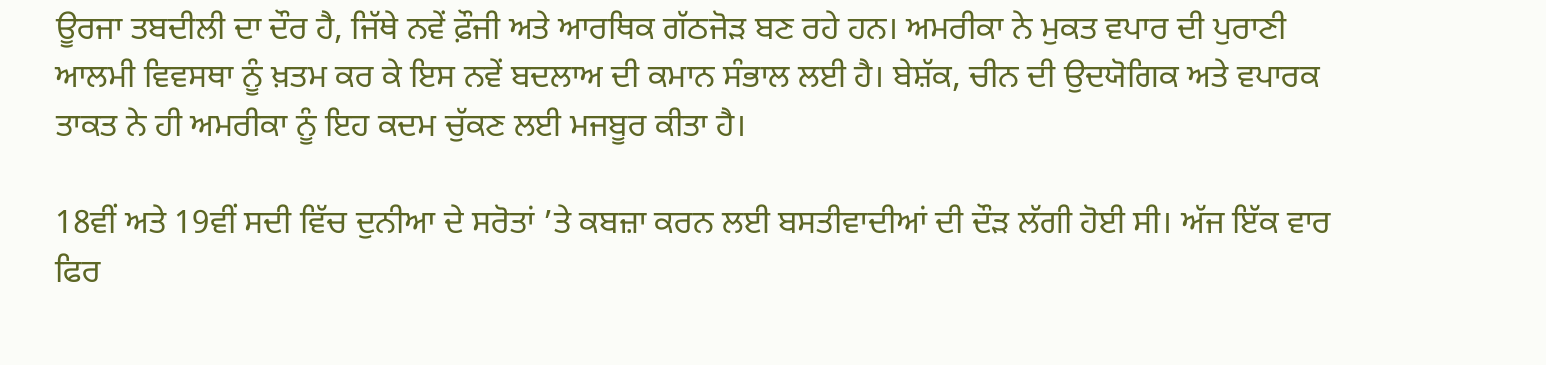ਊਰਜਾ ਤਬਦੀਲੀ ਦਾ ਦੌਰ ਹੈ, ਜਿੱਥੇ ਨਵੇਂ ਫ਼ੌਜੀ ਅਤੇ ਆਰਥਿਕ ਗੱਠਜੋੜ ਬਣ ਰਹੇ ਹਨ। ਅਮਰੀਕਾ ਨੇ ਮੁਕਤ ਵਪਾਰ ਦੀ ਪੁਰਾਣੀ ਆਲਮੀ ਵਿਵਸਥਾ ਨੂੰ ਖ਼ਤਮ ਕਰ ਕੇ ਇਸ ਨਵੇਂ ਬਦਲਾਅ ਦੀ ਕਮਾਨ ਸੰਭਾਲ ਲਈ ਹੈ। ਬੇਸ਼ੱਕ, ਚੀਨ ਦੀ ਉਦਯੋਗਿਕ ਅਤੇ ਵਪਾਰਕ ਤਾਕਤ ਨੇ ਹੀ ਅਮਰੀਕਾ ਨੂੰ ਇਹ ਕਦਮ ਚੁੱਕਣ ਲਈ ਮਜਬੂਰ ਕੀਤਾ ਹੈ।

18ਵੀਂ ਅਤੇ 19ਵੀਂ ਸਦੀ ਵਿੱਚ ਦੁਨੀਆ ਦੇ ਸਰੋਤਾਂ ’ਤੇ ਕਬਜ਼ਾ ਕਰਨ ਲਈ ਬਸਤੀਵਾਦੀਆਂ ਦੀ ਦੌੜ ਲੱਗੀ ਹੋਈ ਸੀ। ਅੱਜ ਇੱਕ ਵਾਰ ਫਿਰ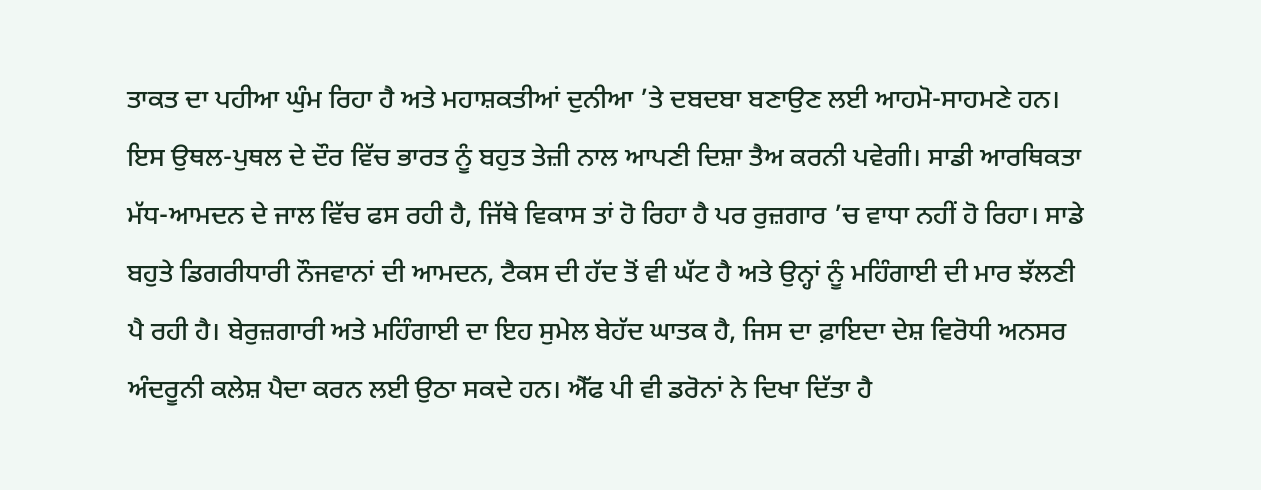ਤਾਕਤ ਦਾ ਪਹੀਆ ਘੁੰਮ ਰਿਹਾ ਹੈ ਅਤੇ ਮਹਾਸ਼ਕਤੀਆਂ ਦੁਨੀਆ ’ਤੇ ਦਬਦਬਾ ਬਣਾਉਣ ਲਈ ਆਹਮੋ-ਸਾਹਮਣੇ ਹਨ। ਇਸ ਉਥਲ-ਪੁਥਲ ਦੇ ਦੌਰ ਵਿੱਚ ਭਾਰਤ ਨੂੰ ਬਹੁਤ ਤੇਜ਼ੀ ਨਾਲ ਆਪਣੀ ਦਿਸ਼ਾ ਤੈਅ ਕਰਨੀ ਪਵੇਗੀ। ਸਾਡੀ ਆਰਥਿਕਤਾ ਮੱਧ-ਆਮਦਨ ਦੇ ਜਾਲ ਵਿੱਚ ਫਸ ਰਹੀ ਹੈ, ਜਿੱਥੇ ਵਿਕਾਸ ਤਾਂ ਹੋ ਰਿਹਾ ਹੈ ਪਰ ਰੁਜ਼ਗਾਰ ’ਚ ਵਾਧਾ ਨਹੀਂ ਹੋ ਰਿਹਾ। ਸਾਡੇ ਬਹੁਤੇ ਡਿਗਰੀਧਾਰੀ ਨੌਜਵਾਨਾਂ ਦੀ ਆਮਦਨ, ਟੈਕਸ ਦੀ ਹੱਦ ਤੋਂ ਵੀ ਘੱਟ ਹੈ ਅਤੇ ਉਨ੍ਹਾਂ ਨੂੰ ਮਹਿੰਗਾਈ ਦੀ ਮਾਰ ਝੱਲਣੀ ਪੈ ਰਹੀ ਹੈ। ਬੇਰੁਜ਼ਗਾਰੀ ਅਤੇ ਮਹਿੰਗਾਈ ਦਾ ਇਹ ਸੁਮੇਲ ਬੇਹੱਦ ਘਾਤਕ ਹੈ, ਜਿਸ ਦਾ ਫ਼ਾਇਦਾ ਦੇਸ਼ ਵਿਰੋਧੀ ਅਨਸਰ ਅੰਦਰੂਨੀ ਕਲੇਸ਼ ਪੈਦਾ ਕਰਨ ਲਈ ਉਠਾ ਸਕਦੇ ਹਨ। ਐੱਫ ਪੀ ਵੀ ਡਰੋਨਾਂ ਨੇ ਦਿਖਾ ਦਿੱਤਾ ਹੈ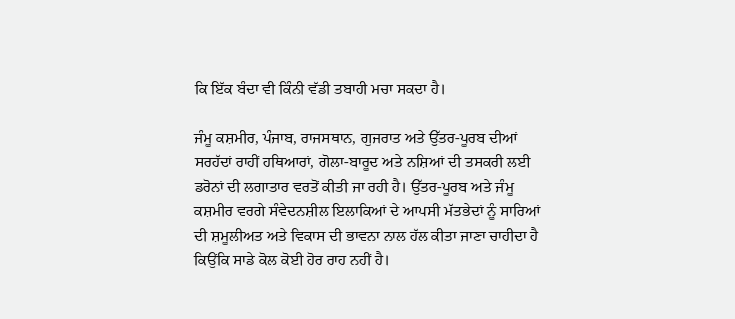ਕਿ ਇੱਕ ਬੰਦਾ ਵੀ ਕਿੰਨੀ ਵੱਡੀ ਤਬਾਹੀ ਮਚਾ ਸਕਦਾ ਹੈ।

ਜੰਮੂ ਕਸ਼ਮੀਰ, ਪੰਜਾਬ, ਰਾਜਸਥਾਨ, ਗੁਜਰਾਤ ਅਤੇ ਉੱਤਰ-ਪੂਰਬ ਦੀਆਂ ਸਰਹੱਦਾਂ ਰਾਹੀਂ ਹਥਿਆਰਾਂ, ਗੋਲਾ-ਬਾਰੂਦ ਅਤੇ ਨਸ਼ਿਆਂ ਦੀ ਤਸਕਰੀ ਲਈ ਡਰੋਨਾਂ ਦੀ ਲਗਾਤਾਰ ਵਰਤੋਂ ਕੀਤੀ ਜਾ ਰਹੀ ਹੈ। ਉੱਤਰ-ਪੂਰਬ ਅਤੇ ਜੰਮੂ ਕਸ਼ਮੀਰ ਵਰਗੇ ਸੰਵੇਦਨਸ਼ੀਲ ਇਲਾਕਿਆਂ ਦੇ ਆਪਸੀ ਮੱਤਭੇਦਾਂ ਨੂੰ ਸਾਰਿਆਂ ਦੀ ਸ਼ਮੂਲੀਅਤ ਅਤੇ ਵਿਕਾਸ ਦੀ ਭਾਵਨਾ ਨਾਲ ਹੱਲ ਕੀਤਾ ਜਾਣਾ ਚਾਹੀਦਾ ਹੈ ਕਿਉਂਕਿ ਸਾਡੇ ਕੋਲ ਕੋਈ ਹੋਰ ਰਾਹ ਨਹੀਂ ਹੈ।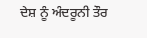ਦੇਸ਼ ਨੂੰ ਅੰਦਰੂਨੀ ਤੌਰ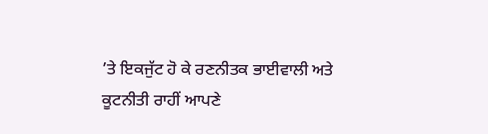’ਤੇ ਇਕਜੁੱਟ ਹੋ ਕੇ ਰਣਨੀਤਕ ਭਾਈਵਾਲੀ ਅਤੇ ਕੂਟਨੀਤੀ ਰਾਹੀਂ ਆਪਣੇ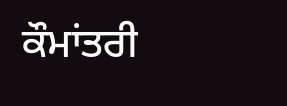ਕੌਮਾਂਤਰੀ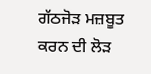ਗੱਠਜੋੜ ਮਜ਼ਬੂਤ ਕਰਨ ਦੀ ਲੋੜ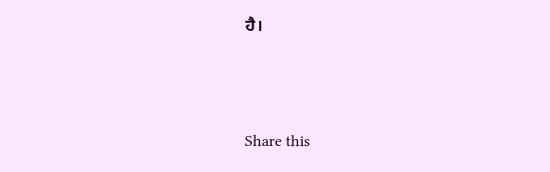ਹੈ।



Share this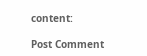content:

Post Comment